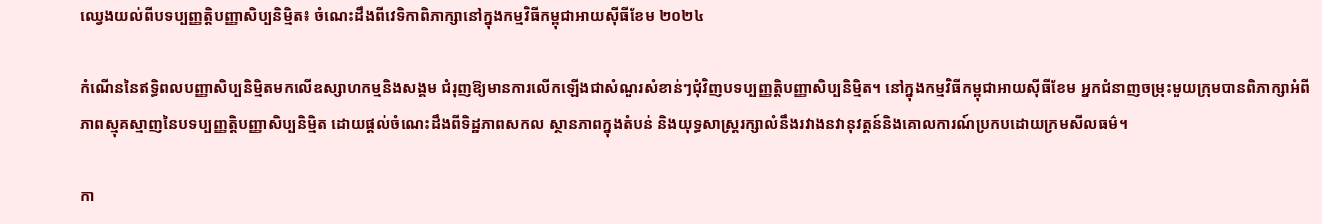ឈ្វេងយល់ពីបទប្បញ្ញត្ដិបញ្ញាសិប្បនិម្មិត៖ ចំណេះដឹងពីវេទិកាពិភាក្សានៅក្នុងកម្មវិធីកម្ពុជាអាយស៊ីធីខែម ២០២៤

កំណើននៃឥទ្ធិពលបញ្ញាសិប្បនិម្មិតមកលើឧស្សាហកម្មនិងសង្គម ជំរុញឱ្យមានការលើកឡើងជាសំណួរសំខាន់ៗជុំវិញបទប្បញ្ញត្ដិបញ្ញាសិប្បនិម្មិត។ នៅក្នុងកម្មវិធីកម្ពុជាអាយស៊ីធីខែម អ្នកជំនាញចម្រុះមួយក្រុមបានពិភាក្សាអំពីភាពស្មុគស្មាញនៃបទប្បញ្ញត្តិបញ្ញាសិប្បនិម្មិត ដោយផ្តល់ចំណេះដឹងពីទិដ្ឋភាពសកល ស្ថានភាពក្នុងតំបន់ និងយុទ្ធសាស្ត្ររក្សាលំនឹងរវាងនវានុវត្ដន៍និងគោលការណ៍ប្រកបដោយក្រមសីលធម៌។

កា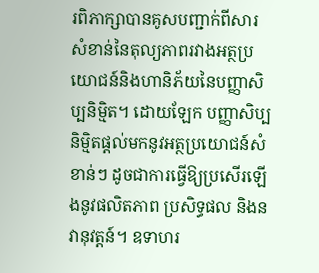រពិភាក្សាបានគូសបញ្ជាក់ពីសារសំខាន់នៃតុល្យភាពរវាងអត្ថប្រយោជន៍និងហានិភ័យនៃបញ្ញាសិប្បនិម្មិត។ ដោយឡែក បញ្ញាសិប្បនិម្មិតផ្តល់មកនូវអត្ថប្រយោជន៍សំខាន់ៗ ដូចជាការធ្វើឱ្យប្រសើរឡើងនូវផលិតភាព ប្រសិទ្ធផល និងនវានុវត្ដន៍។ ឧទាហរ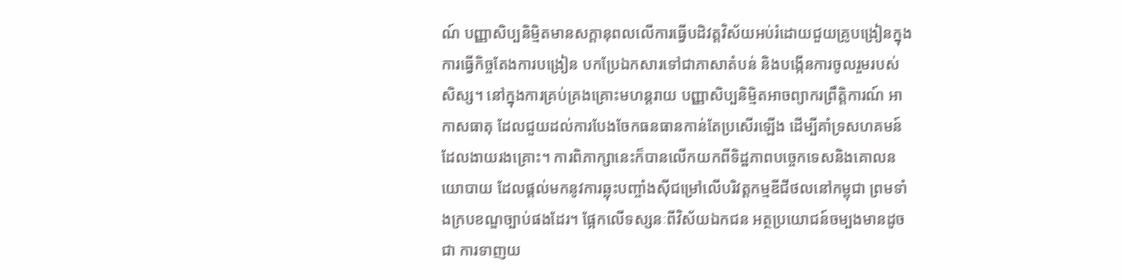ណ៍ បញ្ញាសិប្បនិម្មិតមានសក្តានុពលលើការធ្វើបដិវត្តវិស័យអប់រំដោយជួយគ្រូបង្រៀនក្នុងការធ្វើកិច្ចតែងការបង្រៀន បកប្រែឯកសារទៅជាភាសាតំបន់ និងបង្កើនការចូលរួមរបស់សិស្ស។ នៅក្នុងការគ្រប់គ្រងគ្រោះមហន្តរាយ បញ្ញាសិប្បនិម្មិតអាចព្យាករព្រឹត្តិការណ៍ អាកាសធាតុ ដែលជួយដល់ការបែងចែកធនធានកាន់តែប្រសើរឡើង ដើម្បីគាំទ្រសហគមន៍ដែលងាយរងគ្រោះ។ ការពិភាក្សានេះក៏បានលើកយកពីទិដ្ឋភាពបច្ចេកទេសនិងគោលនយោបាយ ដែលផ្ដល់មកនូវការឆ្លុះបញ្ចាំងស៊ីជម្រៅលើបរិវត្ដកម្មឌីជីថលនៅកម្ពុជា ព្រមទាំងក្របខណ្ឌច្បាប់ផងដែរ។ ផ្អែកលើទស្សនៈពីវិស័យឯកជន អត្ថប្រយោជន៍ចម្បងមានដូចជា ការទាញយ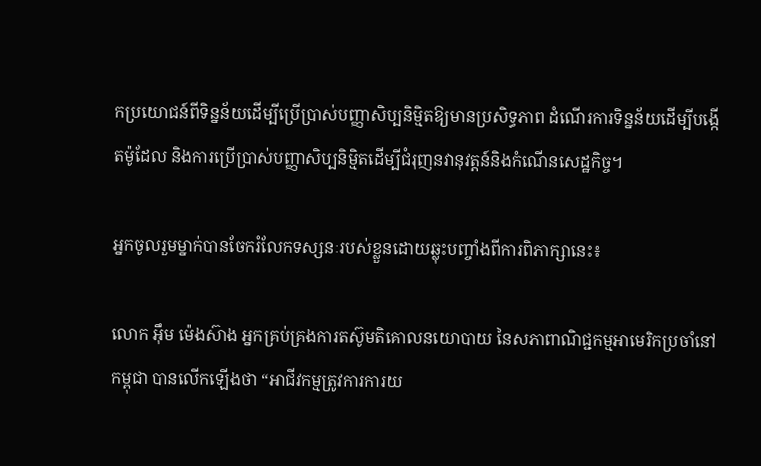កប្រយោជន៍ពីទិន្នន័យដើម្បីប្រើប្រាស់បញ្ញាសិប្បនិម្មិតឱ្យមានប្រសិទ្ធភាព ដំណើរការទិន្នន័យដើម្បីបង្កើតម៉ូដែល និងការប្រើប្រាស់បញ្ញាសិប្បនិម្មិតដើម្បីជំរុញនវានុវត្ដន៍និងកំណើនសេដ្ឋកិច្ច។

អ្នកចូលរួមម្នាក់បានចែករំលែកទស្សនៈរបស់ខ្លួនដោយឆ្លុះបញ្ចាំងពីការពិភាក្សានេះ៖

លោក អ៊ឹម ម៉េងស៊ាង អ្នកគ្រប់គ្រងការតស៊ូមតិគោលនយោបាយ នៃសភាពាណិជ្ជកម្មអាមេរិកប្រចាំនៅកម្ពុជា បានលើកឡើងថា “អាជីវកម្មត្រូវការការយ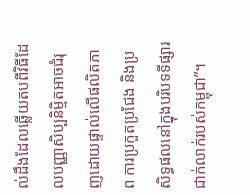ល់ដឹងដែលឆ្លើយតបពីវិធីដែលបញ្ញាសិប្បនិម្មិតអាចជំរុញដោយផ្ទាល់លើផលិតភាព ការប្រកួតប្រជែង និងប្រសិទ្ធផលនៅក្នុងបរិបទទីផ្សារជាក់លាក់របស់កម្ពុជា”។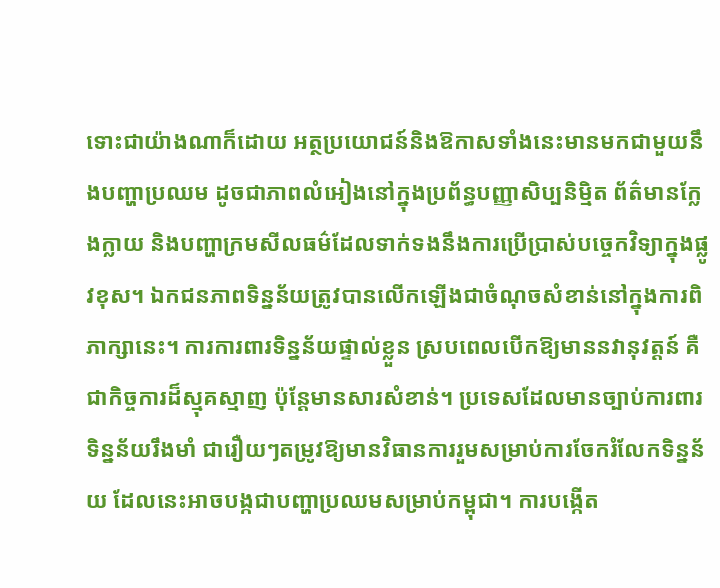ទោះជាយ៉ាងណាក៏ដោយ អត្ថប្រយោជន៍និងឱកាសទាំងនេះមានមកជាមួយនឹងបញ្ហាប្រឈម ដូចជាភាពលំអៀងនៅក្នុងប្រព័ន្ធបញ្ញាសិប្បនិម្មិត ព័ត៌មានក្លែងក្លាយ និងបញ្ហាក្រមសីលធម៌ដែលទាក់ទងនឹងការប្រើប្រាស់បច្ចេកវិទ្យាក្នុងផ្លូវខុស។ ឯកជនភាពទិន្នន័យត្រូវបានលើកឡើងជាចំណុចសំខាន់នៅក្នុងការពិភាក្សានេះ។ ការការពារទិន្នន័យផ្ទាល់ខ្លួន ស្របពេលបើកឱ្យមាននវានុវត្ដន៍ គឺជាកិច្ចការដ៏ស្មុគស្មាញ ប៉ុន្តែមានសារសំខាន់។ ប្រទេសដែលមានច្បាប់ការពារទិន្នន័យរឹងមាំ ជារឿយៗតម្រូវឱ្យមានវិធានការរួមសម្រាប់ការចែករំលែកទិន្នន័យ ដែលនេះអាចបង្កជាបញ្ហាប្រឈមសម្រាប់កម្ពុជា។ ការបង្កើត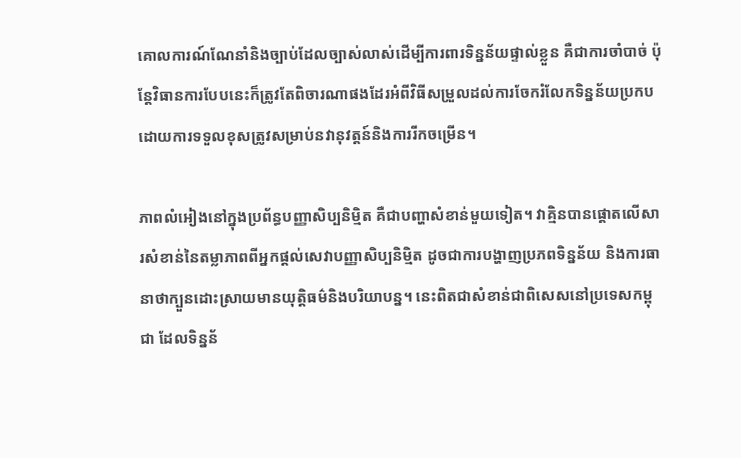គោលការណ៍ណែនាំនិងច្បាប់ដែលច្បាស់លាស់ដើម្បីការពារទិន្នន័យផ្ទាល់ខ្លួន គឺជាការចាំបាច់ ប៉ុន្តែវិធានការបែបនេះក៏ត្រូវតែពិចារណាផងដែរអំពីវិធីសម្រួលដល់ការចែករំលែកទិន្នន័យប្រកបដោយការទទួលខុសត្រូវសម្រាប់នវានុវត្ដន៍និងការរីកចម្រើន។

ភាពលំអៀងនៅក្នុងប្រព័ន្ធបញ្ញាសិប្បនិម្មិត គឺជាបញ្ហាសំខាន់មួយទៀត។ វាគ្មិនបានផ្តោតលើសារសំខាន់នៃតម្លាភាពពីអ្នកផ្ដល់សេវាបញ្ញាសិប្បនិម្មិត ដូចជាការបង្ហាញប្រភពទិន្នន័យ និងការធានាថាក្បួនដោះស្រាយមានយុត្តិធម៌និងបរិយាបន្ន។ នេះពិតជាសំខាន់ជាពិសេសនៅប្រទេសកម្ពុជា ដែលទិន្នន័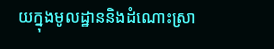យក្នុងមូលដ្ឋាននិងដំណោះស្រា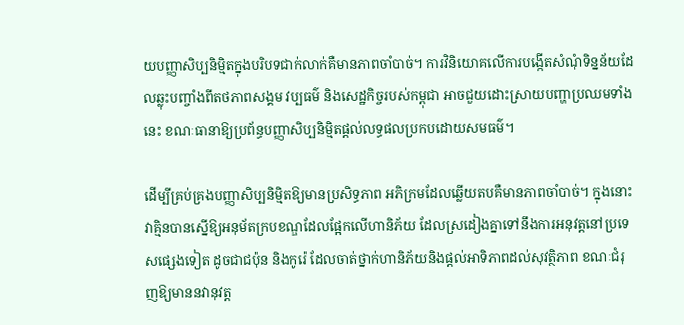យបញ្ញាសិប្បនិម្មិតក្នុងបរិបទជាក់លាក់គឺមានភាពចាំបាច់។ ការវិនិយោគលើការបង្កើតសំណុំទិន្នន័យដែលឆ្លុះបញ្ចាំងពីតថភាពសង្គម វប្បធម៌ និងសេដ្ឋកិច្ចរបស់កម្ពុជា អាចជួយដោះស្រាយបញ្ហាប្រឈមទាំងនេះ ខណៈធានាឱ្យប្រព័ន្ធបញ្ញាសិប្បនិម្មិតផ្តល់លទ្ធផលប្រកបដោយសមធម៌។

ដើម្បីគ្រប់គ្រងបញ្ញាសិប្បនិម្មិតឱ្យមានប្រសិទ្ធភាព អភិក្រមដែលឆ្លើយតបគឺមានភាពចាំបាច់។ ក្នុងនោះ វាគ្មិនបានស្នើឱ្យអនុម័តក្របខណ្ឌដែលផ្អែកលើហានិភ័យ ដែលស្រដៀងគ្នាទៅនឹងការអនុវត្តនៅប្រទេសផ្សេងទៀត ដូចជាជប៉ុន និងកូរ៉េ ដែលចាត់ថ្នាក់ហានិភ័យនិងផ្តល់អាទិភាពដល់សុវត្ថិភាព ខណៈជំរុញឱ្យមាននវានុវត្ដ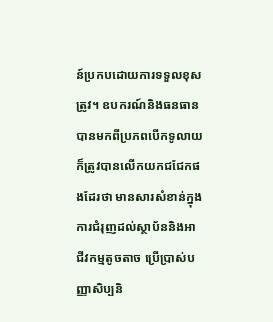ន៍ប្រកបដោយការទទួលខុសត្រូវ។ ឧបករណ៍និងធនធានបានមកពីប្រភពបើកទូលាយ ក៏ត្រូវបានលើកយកជជែកផងដែរថា មានសារសំខាន់ក្នុងការជំរុញដល់ស្ថាប័ននិងអាជីវកម្មតូចតាច ប្រើប្រាស់បញ្ញាសិប្បនិ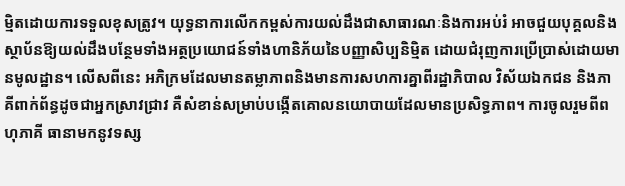ម្មិតដោយការទទួលខុសត្រូវ។ យុទ្ធនាការលើកកម្ពស់ការយល់ដឹងជាសាធារណៈនិងការអប់រំ អាចជួយបុគ្គលនិងស្ថាប័នឱ្យយល់ដឹងបន្ថែមទាំងអត្ថប្រយោជន៍ទាំងហានិភ័យនៃបញ្ញាសិប្បនិម្មិត ដោយជំរុញការប្រើប្រាស់ដោយមានមូលដ្ឋាន។ លើសពីនេះ អភិក្រមដែលមានតម្លាភាពនិងមានការសហការគ្នាពីរដ្ឋាភិបាល វិស័យឯកជន និងភាគីពាក់ព័ន្ធដូចជាអ្នកស្រាវជ្រាវ គឺសំខាន់សម្រាប់បង្កើតគោលនយោបាយដែលមានប្រសិទ្ធភាព។ ការចូលរួមពីពហុភាគី ធានាមកនូវទស្ស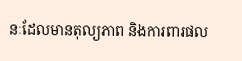នៈដែលមានតុល្យភាព និងការពារផល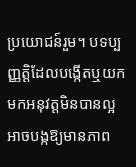ប្រយោជន៍រួម។ បទប្បញ្ញត្ដិដែលបង្កើតឬយកមកអនុវត្ដមិនបានល្អ អាចបង្កឱ្យមានភាព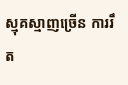ស្មុគស្មាញច្រើន ការរឹត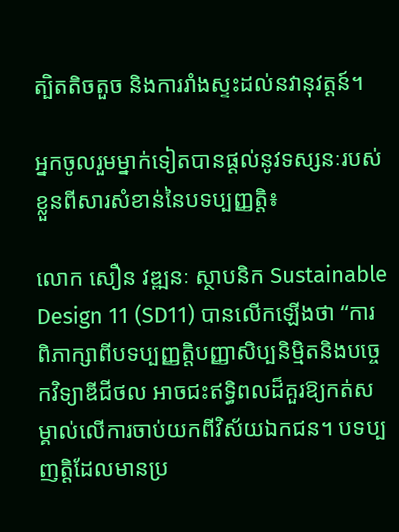ត្បិតតិចតួច និងការរាំងស្ទះដល់នវានុវត្ដន៍។

អ្នកចូលរួមម្នាក់ទៀតបានផ្ដល់នូវទស្សនៈរបស់ខ្លួនពីសារសំខាន់នៃបទប្បញ្ញត្ដិ៖

លោក សឿន វឌ្ឍនៈ ស្ថាបនិក Sustainable Design 11 (SD11) បានលើកឡើងថា “ការពិភាក្សាពីបទប្បញ្ញត្ដិបញ្ញាសិប្បនិម្មិតនិងបច្ចេកវិទ្យាឌីជីថល អាចជះឥទ្ធិពលដ៏គួរឱ្យកត់សម្គាល់លើការចាប់យកពីវិស័យឯកជន។ បទប្បញត្ដិដែលមានប្រ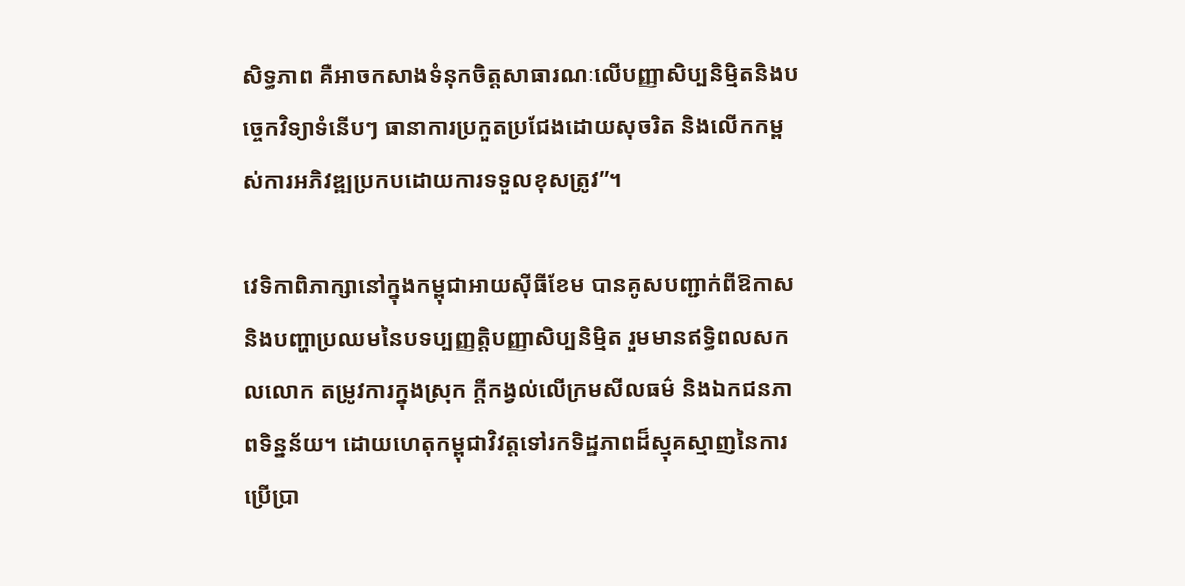សិទ្ធភាព គឺអាចកសាងទំនុកចិត្ដសាធារណៈលើបញ្ញាសិប្បនិម្មិតនិងបច្ចេកវិទ្យាទំនើបៗ ធានាការប្រកួតប្រជែងដោយសុចរិត និងលើកកម្ពស់ការអភិវឌ្ឍប្រកបដោយការទទួលខុសត្រូវ”។

វេទិកាពិភាក្សានៅក្នុងកម្ពុជាអាយស៊ីធីខែម បានគូសបញ្ជាក់ពីឱកាសនិងបញ្ហាប្រឈមនៃបទប្បញ្ញត្តិបញ្ញាសិប្បនិម្មិត រួមមានឥទ្ធិពលសកលលោក តម្រូវការក្នុងស្រុក ក្ដីកង្វល់លើក្រមសីលធម៌ និងឯកជនភាពទិន្នន័យ។ ដោយហេតុកម្ពុជាវិវត្ដទៅរកទិដ្ឋភាពដ៏ស្មុគស្មាញនៃការប្រើប្រា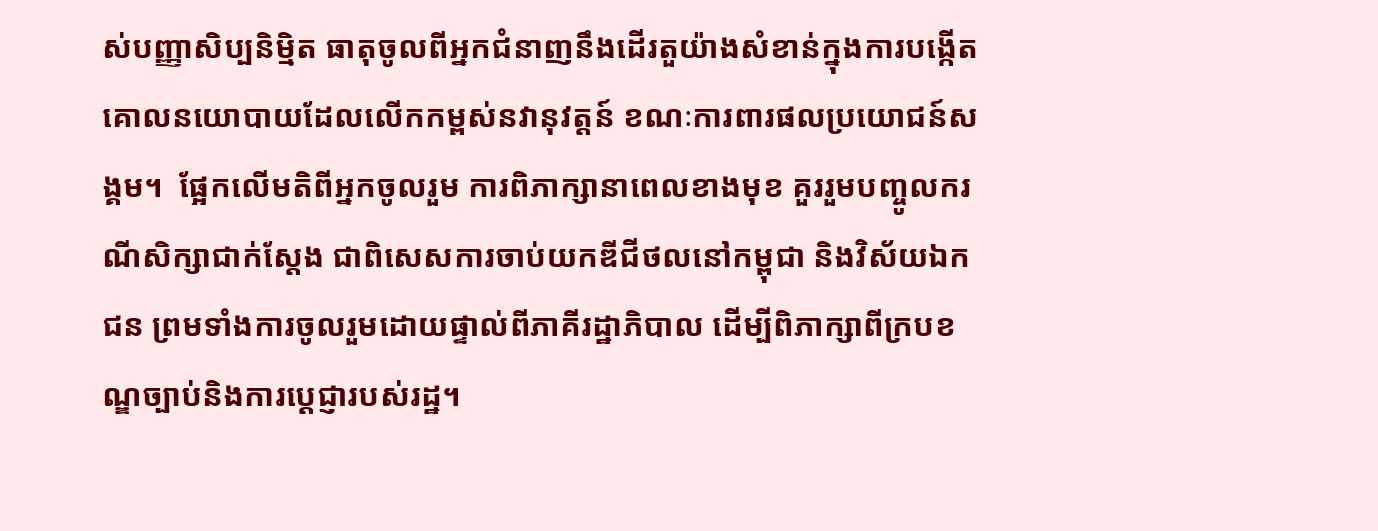ស់បញ្ញាសិប្បនិម្មិត ធាតុចូលពីអ្នកជំនាញនឹងដើរតួយ៉ាងសំខាន់ក្នុងការបង្កើតគោលនយោបាយដែលលើកកម្ពស់នវានុវត្ដន៍ ខណៈការពារផលប្រយោជន៍សង្គម។  ផ្អែកលើមតិពីអ្នកចូលរួម ការពិភាក្សានាពេលខាងមុខ គួររួមបញ្ចូលករណីសិក្សាជាក់ស្ដែង ជាពិសេសការចាប់យកឌីជីថលនៅកម្ពុជា និងវិស័យឯកជន ព្រមទាំងការចូលរួមដោយផ្ទាល់ពីភាគីរដ្ឋាភិបាល ដើម្បីពិភាក្សាពីក្របខណ្ឌច្បាប់និងការប្ដេជ្ញារបស់រដ្ឋ។